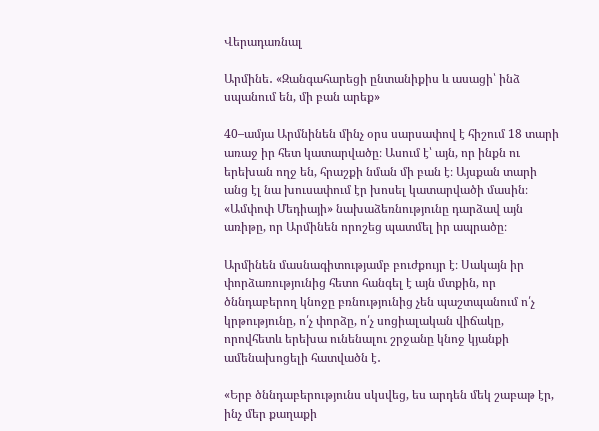Վերադառնալ

Արմինե․ «Զանգահարեցի ընտանիքիս և ասացի՝ ինձ սպանում են, մի բան արեք»

40–ամյա Արմնինեն մինչ օրս սարսափով է հիշում 18 տարի առաջ իր հետ կատարվածը։ Ասում է՝ այն, որ ինքն ու երեխան ողջ են, հրաշքի նման մի բան է։ Այսքան տարի անց էլ նա խուսափում էր խոսել կատարվածի մասին։ «Ամփոփ Մեդիայի» նախաձեռնությունը դարձավ այն առիթը, որ Արմինեն որոշեց պատմել իր ապրածը։

Արմինեն մասնագիտությամբ բուժքույր է։ Սակայն իր փորձառությունից հետո հանգել է այն մտքին, որ ծննդաբերող կնոջը բռնությունից չեն պաշտպանում ո՛չ կրթությունը, ո՛չ փորձը, ո՛չ սոցիալական վիճակը, որովհետև երեխա ունենալու շրջանը կնոջ կյանքի ամենախոցելի հատվածն է․

«Երբ ծննդաբերությունս սկսվեց, ես արդեն մեկ շաբաթ էր, ինչ մեր քաղաքի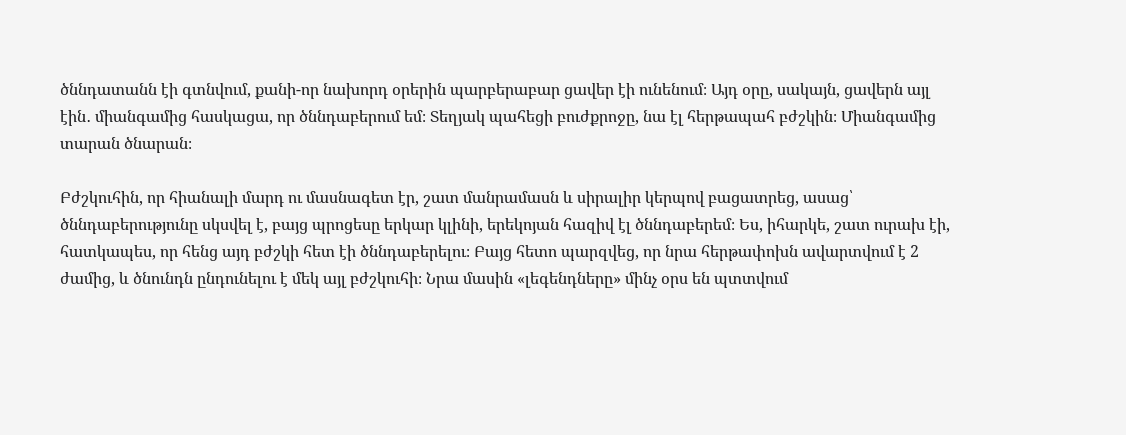ծննդատանն էի գտնվում, քանի-որ նախորդ օրերին պարբերաբար ցավեր էի ունենում։ Այդ օրը, սակայն, ցավերն այլ էին․ միանգամից հասկացա, որ ծննդաբերում եմ։ Տեղյակ պահեցի բուժքրոջը, նա էլ հերթապահ բժշկին։ Միանգամից տարան ծնարան։

Բժշկուհին, որ հիանալի մարդ ու մասնագետ էր, շատ մանրամասն և սիրալիր կերպով բացատրեց, ասաց՝ ծննդաբերությունը սկսվել է, բայց պրոցեսը երկար կլինի, երեկոյան հազիվ էլ ծննդաբերեմ։ Ես, իհարկե, շատ ուրախ էի, հատկապես, որ հենց այդ բժշկի հետ էի ծննդաբերելու։ Բայց հետո պարզվեց, որ նրա հերթափոխն ավարտվում է 2 ժամից, և ծնունդն ընդունելու է մեկ այլ բժշկուհի։ Նրա մասին «լեգենդները» մինչ օրս են պտտվում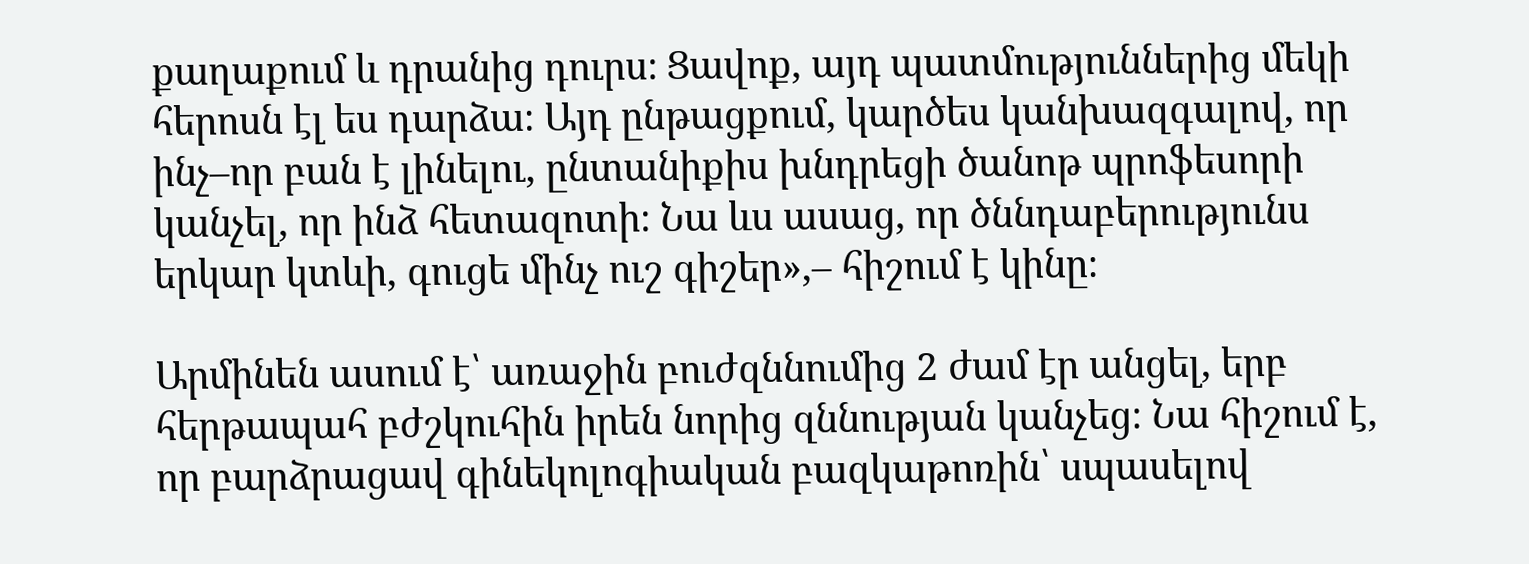քաղաքում և դրանից դուրս։ Ցավոք, այդ պատմություններից մեկի հերոսն էլ ես դարձա։ Այդ ընթացքում, կարծես կանխազգալով, որ ինչ–որ բան է լինելու, ընտանիքիս խնդրեցի ծանոթ պրոֆեսորի կանչել, որ ինձ հետազոտի։ Նա ևս ասաց, որ ծննդաբերությունս երկար կտևի, գուցե մինչ ուշ գիշեր»,– հիշում է կինը։

Արմինեն ասում է՝ առաջին բուժզննումից 2 ժամ էր անցել, երբ հերթապահ բժշկուհին իրեն նորից զննության կանչեց։ Նա հիշում է, որ բարձրացավ գինեկոլոգիական բազկաթոռին՝ սպասելով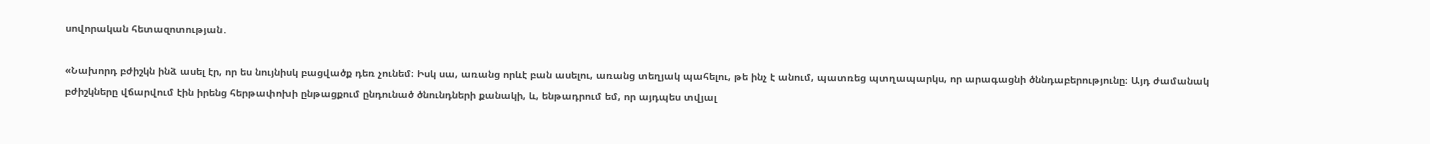սովորական հետազոտության․

«Նախորդ բժիշկն ինձ ասել էր, որ ես նույնիսկ բացվածք դեռ չունեմ։ Իսկ սա, առանց որևէ բան ասելու, առանց տեղյակ պահելու, թե ինչ է անում, պատռեց պտղապարկս, որ արագացնի ծննդաբերությունը։ Այդ ժամանակ բժիշկները վճարվում էին իրենց հերթափոխի ընթացքում ընդունած ծնունդների քանակի, և, ենթադրում եմ, որ այդպես տվյալ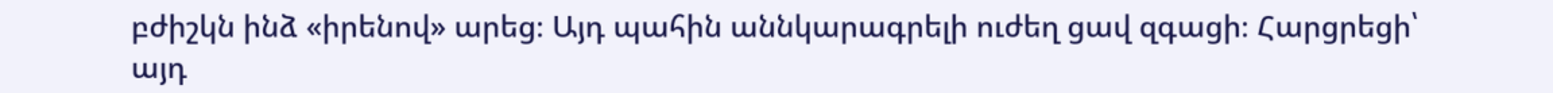բժիշկն ինձ «իրենով» արեց։ Այդ պահին աննկարագրելի ուժեղ ցավ զգացի։ Հարցրեցի՝ այդ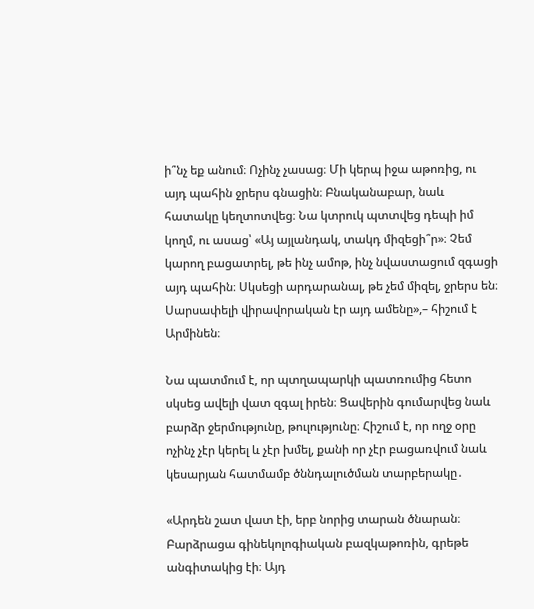ի՞նչ եք անում։ Ոչինչ չասաց։ Մի կերպ իջա աթոռից, ու այդ պահին ջրերս գնացին։ Բնականաբար, նաև հատակը կեղտոտվեց։ Նա կտրուկ պտտվեց դեպի իմ կողմ, ու ասաց՝ «Այ այլանդակ, տակդ միզեցի՞ր»։ Չեմ կարող բացատրել, թե ինչ ամոթ, ինչ նվաստացում զգացի այդ պահին։ Սկսեցի արդարանալ, թե չեմ միզել, ջրերս են։ Սարսափելի վիրավորական էր այդ ամենը»,– հիշում է Արմինեն։

Նա պատմում է, որ պտղապարկի պատռումից հետո սկսեց ավելի վատ զգալ իրեն։ Ցավերին գումարվեց նաև բարձր ջերմությունը, թուլությունը։ Հիշում է, որ ողջ օրը ոչինչ չէր կերել և չէր խմել, քանի որ չէր բացառվում նաև կեսարյան հատմամբ ծննդալուծման տարբերակը․

«Արդեն շատ վատ էի, երբ նորից տարան ծնարան։ Բարձրացա գինեկոլոգիական բազկաթոռին, գրեթե անգիտակից էի։ Այդ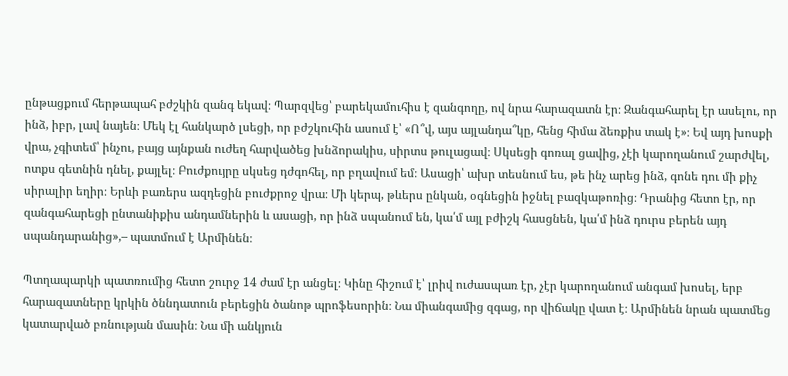ընթացքում հերթապահ բժշկին զանգ եկավ։ Պարզվեց՝ բարեկամուհիս է զանգողը, ով նրա հարազատն էր։ Զանգահարել էր ասելու, որ ինձ, իբր, լավ նայեն։ Մեկ էլ հանկարծ լսեցի, որ բժշկուհին ասում է՝ «Ո՞վ, այս այլանդա՞կը, հենց հիմա ձեռքիս տակ է»։ Եվ այդ խոսքի վրա, չգիտեմ՝ ինչու, բայց այնքան ուժեղ հարվածեց խնձորակիս, սիրտս թուլացավ։ Սկսեցի գոռալ ցավից, չէի կարողանում շարժվել, ոտքս գետնին դնել, քայլել։ Բուժքույրը սկսեց դժգոհել, որ բղավում եմ։ Ասացի՝ ախր տեսնում ես, թե ինչ արեց ինձ, գոնե դու մի քիչ սիրալիր եղիր։ Երևի բառերս ազդեցին բուժքրոջ վրա։ Մի կերպ, թևերս ընկան, օգնեցին իջնել բազկաթոռից։ Դրանից հետո էր, որ զանգահարեցի ընտանիքիս անդամներին և ասացի, որ ինձ սպանում են, կա՛մ այլ բժիշկ հասցնեն, կա՛մ ինձ դուրս բերեն այդ սպանդարանից»,– պատմում է Արմինեն։

Պտղապարկի պատռումից հետո շուրջ 14 ժամ էր անցել։ Կինը հիշում է՝ լրիվ ուժասպառ էր, չէր կարողանում անգամ խոսել, երբ հարազատները կրկին ծննդատուն բերեցին ծանոթ պրոֆեսորին։ Նա միանգամից զգաց, որ վիճակը վատ է։ Արմինեն նրան պատմեց կատարված բռնության մասին։ Նա մի անկյուն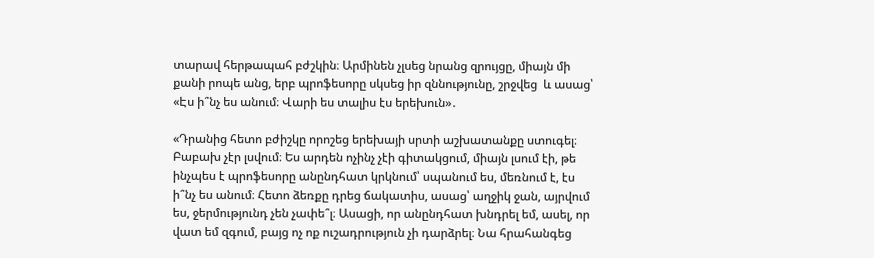տարավ հերթապահ բժշկին։ Արմինեն չլսեց նրանց զրույցը, միայն մի քանի րոպե անց, երբ պրոֆեսորը սկսեց իր զննությունը, շրջվեց  և ասաց՝ «Էս ի՞նչ ես անում։ Վարի ես տալիս էս երեխուն»․

«Դրանից հետո բժիշկը որոշեց երեխայի սրտի աշխատանքը ստուգել։ Բաբախ չէր լսվում։ Ես արդեն ոչինչ չէի գիտակցում, միայն լսում էի, թե ինչպես է պրոֆեսորը անընդհատ կրկնում՝ սպանում ես, մեռնում է, էս ի՞նչ ես անում։ Հետո ձեռքը դրեց ճակատիս, ասաց՝ աղջիկ ջան, այրվում ես, ջերմությունդ չեն չափե՞լ։ Ասացի, որ անընդհատ խնդրել եմ, ասել, որ վատ եմ զգում, բայց ոչ ոք ուշադրություն չի դարձրել։ Նա հրահանգեց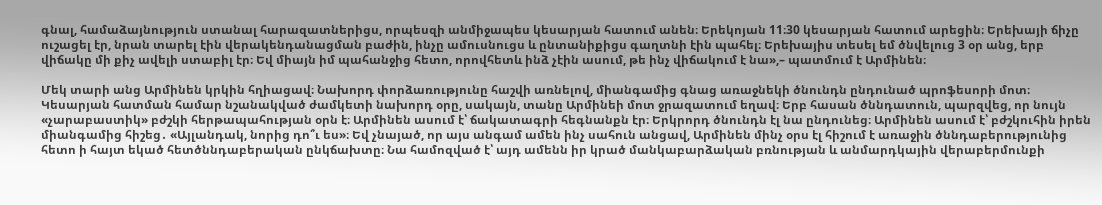գնալ, համաձայնություն ստանալ հարազատներիցս, որպեսզի անմիջապես կեսարյան հատում անեն։ Երեկոյան 11։30 կեսարյան հատում արեցին։ Երեխայի ճիչը ուշացել էր, նրան տարել էին վերակենդանացման բաժին, ինչը ամուսնուցս և ընտանիքիցս գաղտնի էին պահել։ Երեխայիս տեսել եմ ծնվելուց 3 օր անց, երբ վիճակը մի քիչ ավելի ստաբիլ էր։ Եվ միայն իմ պահանջից հետո, որովհետև ինձ չէին ասում, թե ինչ վիճակում է նա»,– պատմում է Արմինեն։

Մեկ տարի անց Արմինեն կրկին հղիացավ։ Նախորդ փորձառությունը հաշվի առնելով, միանգամից գնաց առաջնեկի ծնունդն ընդունած պրոֆեսորի մոտ։ Կեսարյան հատման համար նշանակված ժամկետի նախորդ օրը, սակայն, տանը Արմինեի մոտ ջրազատում եղավ։ Երբ հասան ծննդատուն, պարզվեց, որ նույն «չարաբաստիկ» բժշկի հերթապահության օրն է։ Արմինեն ասում է՝ ճակատագրի հեգնանքն էր։ Երկրորդ ծնունդն էլ նա ընդունեց։ Արմինեն ասում է՝ բժշկուհին իրեն միանգամից հիշեց․ «Այլանդակ, նորից դո՞ւ ես»։ Եվ չնայած, որ այս անգամ ամեն ինչ սահուն անցավ, Արմինեն մինչ օրս էլ հիշում է առաջին ծննդաբերությունից հետո ի հայտ եկած հետծննդաբերական ընկճախտը։ Նա համոզված է՝ այդ ամենն իր կրած մանկաբարձական բռնության և անմարդկային վերաբերմունքի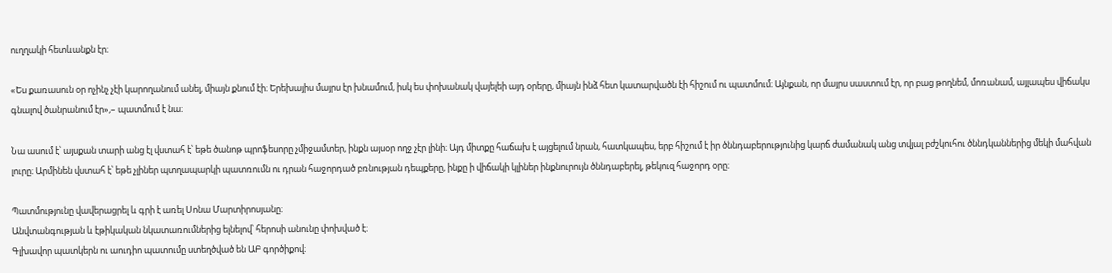ուղղակի հետևանքն էր։

«Ես քառասուն օր ոչինչ չէի կարողանում անել, միայն քնում էի։ Երեխայիս մայրս էր խնամում, իսկ ես փոխանակ վայելեի այդ օրերը, միայն ինձ հետ կատարվածն էի հիշում ու պատմում։ Այնքան, որ մայրս սաստում էր, որ բաց թողնեմ, մոռանամ, այլապես վիճակս գնալով ծանրանում էր»,– պատմում է նա։

Նա ասում է՝ այսքան տարի անց էլ վստահ է՝ եթե ծանոթ պրոֆեսորը չմիջամտեր, ինքն այսօր ողջ չէր լինի։ Այդ միտքը հաճախ է այցելում նրան, հատկապես, երբ հիշում է իր ծննդաբերությունից կարճ ժամանակ անց տվյալ բժշկուհու ծննդկաններից մեկի մահվան լուրը։ Արմինեն վստահ է՝ եթե չլիներ պտղապարկի պատռումն ու դրան հաջորդած բռնության դեպքերը, ինքը ի վիճակի կլիներ ինքնուրույն ծննդաբերել, թեկուզ հաջորդ օրը։

Պատմությունը վավերացրել և գրի է առել Սոնա Մարտիրոսյանը։
Անվտանգության և էթիկական նկատառումներից ելնելով՝ հերոսի անունը փոխված է։
Գլխավոր պատկերն ու աուդիո պատումը ստեղծված են ԱԲ գործիքով։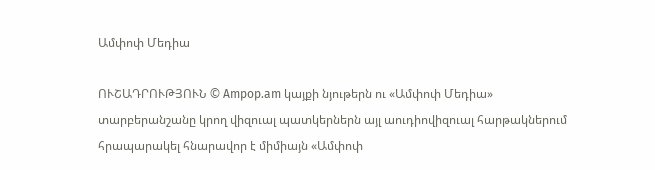Ամփոփ Մեդիա

ՈՒՇԱԴՐՈՒԹՅՈՒՆ © Ampop.am կայքի նյութերն ու «Ամփոփ Մեդիա» տարբերանշանը կրող վիզուալ պատկերներն այլ աուդիովիզուալ հարթակներում հրապարակել հնարավոր է միմիայն «Ամփոփ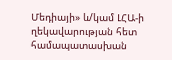Մեդիայի» և/կամ ԼՀԱ-ի ղեկավարության հետ համապատասխան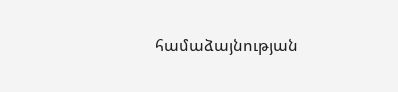համաձայնության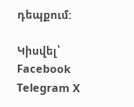դեպքում:

Կիսվել՝ Facebook Telegram X